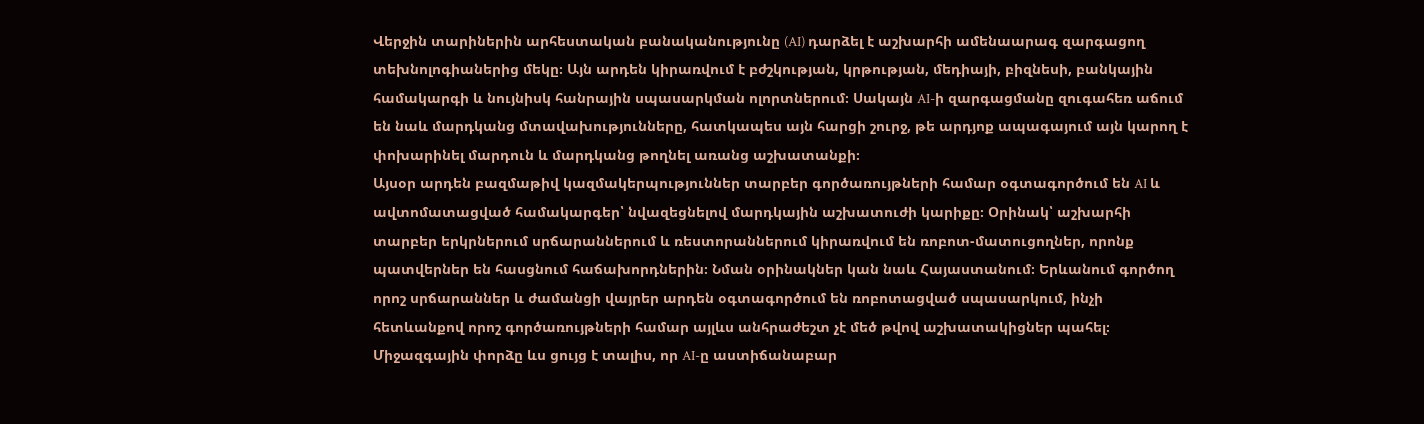Վերջին տարիներին արհեստական բանականությունը (AI) դարձել է աշխարհի ամենաարագ զարգացող տեխնոլոգիաներից մեկը։ Այն արդեն կիրառվում է բժշկության, կրթության, մեդիայի, բիզնեսի, բանկային համակարգի և նույնիսկ հանրային սպասարկման ոլորտներում։ Սակայն AI-ի զարգացմանը զուգահեռ աճում են նաև մարդկանց մտավախությունները, հատկապես այն հարցի շուրջ, թե արդյոք ապագայում այն կարող է փոխարինել մարդուն և մարդկանց թողնել առանց աշխատանքի։
Այսօր արդեն բազմաթիվ կազմակերպություններ տարբեր գործառույթների համար օգտագործում են AI և ավտոմատացված համակարգեր՝ նվազեցնելով մարդկային աշխատուժի կարիքը։ Օրինակ՝ աշխարհի տարբեր երկրներում սրճարաններում և ռեստորաններում կիրառվում են ռոբոտ-մատուցողներ, որոնք պատվերներ են հասցնում հաճախորդներին։ Նման օրինակներ կան նաև Հայաստանում։ Երևանում գործող որոշ սրճարաններ և ժամանցի վայրեր արդեն օգտագործում են ռոբոտացված սպասարկում, ինչի հետևանքով որոշ գործառույթների համար այլևս անհրաժեշտ չէ մեծ թվով աշխատակիցներ պահել։
Միջազգային փորձը ևս ցույց է տալիս, որ AI-ը աստիճանաբար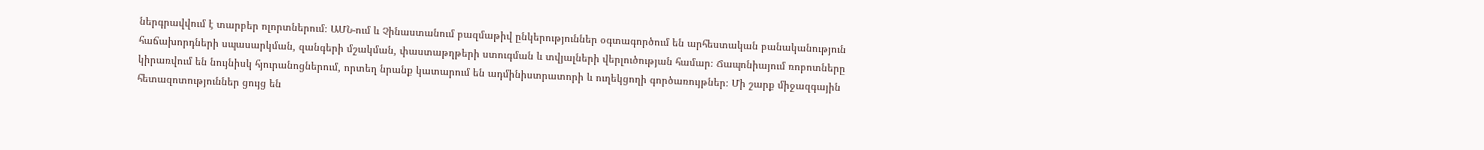ներգրավվում է տարբեր ոլորտներում։ ԱՄՆ-ում և Չինաստանում բազմաթիվ ընկերություններ օգտագործում են արհեստական բանականություն հաճախորդների սպասարկման, զանգերի մշակման, փաստաթղթերի ստուգման և տվյալների վերլուծության համար։ Ճապոնիայում ռոբոտները կիրառվում են նույնիսկ հյուրանոցներում, որտեղ նրանք կատարում են ադմինիստրատորի և ուղեկցողի գործառույթներ։ Մի շարք միջազգային հետազոտություններ ցույց են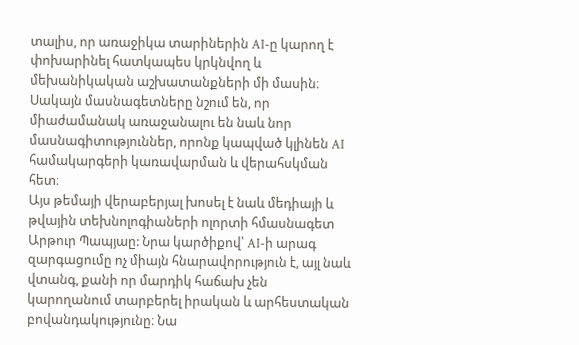տալիս, որ առաջիկա տարիներին AI-ը կարող է փոխարինել հատկապես կրկնվող և մեխանիկական աշխատանքների մի մասին։ Սակայն մասնագետները նշում են, որ միաժամանակ առաջանալու են նաև նոր մասնագիտություններ, որոնք կապված կլինեն AI համակարգերի կառավարման և վերահսկման հետ։
Այս թեմայի վերաբերյալ խոսել է նաև մեդիայի և թվային տեխնոլոգիաների ոլորտի հմասնագետ Արթուր Պապյաը: Նրա կարծիքով՝ AI-ի արագ զարգացումը ոչ միայն հնարավորություն է, այլ նաև վտանգ, քանի որ մարդիկ հաճախ չեն կարողանում տարբերել իրական և արհեստական բովանդակությունը։ Նա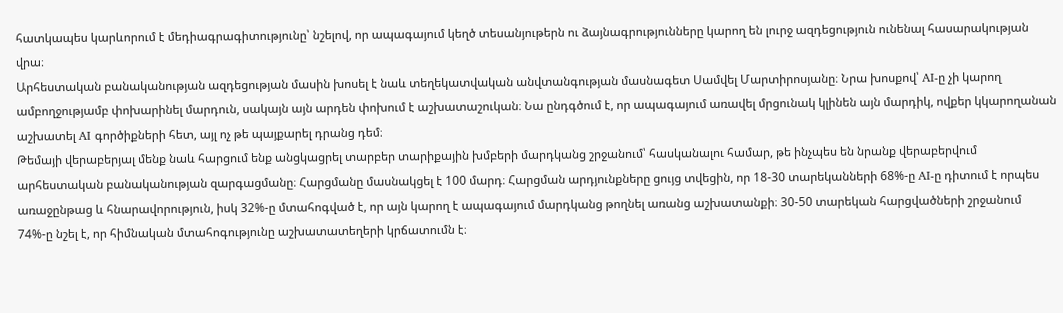հատկապես կարևորում է մեդիագրագիտությունը՝ նշելով, որ ապագայում կեղծ տեսանյութերն ու ձայնագրությունները կարող են լուրջ ազդեցություն ունենալ հասարակության վրա։
Արհեստական բանականության ազդեցության մասին խոսել է նաև տեղեկատվական անվտանգության մասնագետ Սամվել Մարտիրոսյանը։ Նրա խոսքով՝ AI-ը չի կարող ամբողջությամբ փոխարինել մարդուն, սակայն այն արդեն փոխում է աշխատաշուկան։ Նա ընդգծում է, որ ապագայում առավել մրցունակ կլինեն այն մարդիկ, ովքեր կկարողանան աշխատել AI գործիքների հետ, այլ ոչ թե պայքարել դրանց դեմ։
Թեմայի վերաբերյալ մենք նաև հարցում ենք անցկացրել տարբեր տարիքային խմբերի մարդկանց շրջանում՝ հասկանալու համար, թե ինչպես են նրանք վերաբերվում արհեստական բանականության զարգացմանը։ Հարցմանը մասնակցել է 100 մարդ։ Հարցման արդյունքները ցույց տվեցին, որ 18-30 տարեկանների 68%-ը AI-ը դիտում է որպես առաջընթաց և հնարավորություն, իսկ 32%-ը մտահոգված է, որ այն կարող է ապագայում մարդկանց թողնել առանց աշխատանքի։ 30-50 տարեկան հարցվածների շրջանում 74%-ը նշել է, որ հիմնական մտահոգությունը աշխատատեղերի կրճատումն է։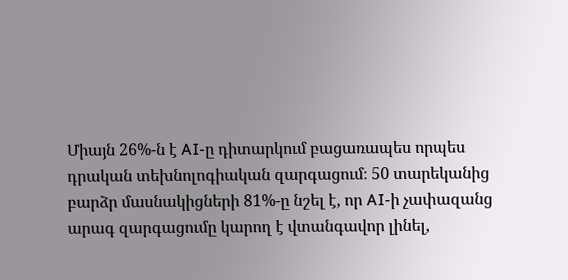Միայն 26%-ն է AI-ը դիտարկում բացառապես որպես դրական տեխնոլոգիական զարգացում։ 50 տարեկանից բարձր մասնակիցների 81%-ը նշել է, որ AI-ի չափազանց արագ զարգացումը կարող է վտանգավոր լինել,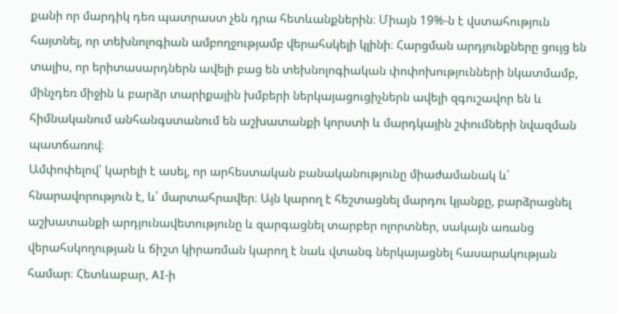քանի որ մարդիկ դեռ պատրաստ չեն դրա հետևանքներին։ Միայն 19%-ն է վստահություն հայտնել, որ տեխնոլոգիան ամբողջությամբ վերահսկելի կլինի։ Հարցման արդյունքները ցույց են տալիս, որ երիտասարդներն ավելի բաց են տեխնոլոգիական փոփոխությունների նկատմամբ, մինչդեռ միջին և բարձր տարիքային խմբերի ներկայացուցիչներն ավելի զգուշավոր են և հիմնականում անհանգստանում են աշխատանքի կորստի և մարդկային շփումների նվազման պատճառով։
Ամփոփելով՝ կարելի է ասել, որ արհեստական բանականությունը միաժամանակ և՛ հնարավորություն է, և՛ մարտահրավեր։ Այն կարող է հեշտացնել մարդու կյանքը, բարձրացնել աշխատանքի արդյունավետությունը և զարգացնել տարբեր ոլորտներ, սակայն առանց վերահսկողության և ճիշտ կիրառման կարող է նաև վտանգ ներկայացնել հասարակության համար։ Հետևաբար, AI-ի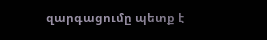զարգացումը պետք է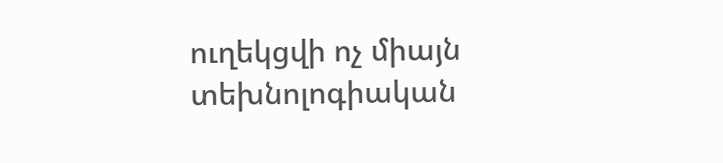ուղեկցվի ոչ միայն տեխնոլոգիական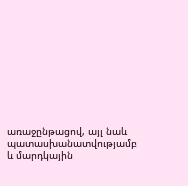առաջընթացով, այլ նաև պատասխանատվությամբ և մարդկային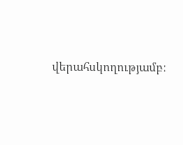վերահսկողությամբ։